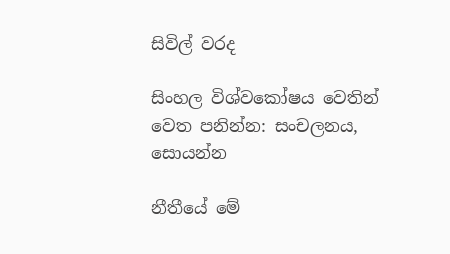සිවිල් වරද

සිංහල විශ්වකෝෂය වෙතින්
වෙත පනින්න: සංචලනය, සොයන්න

නීතීයේ මේ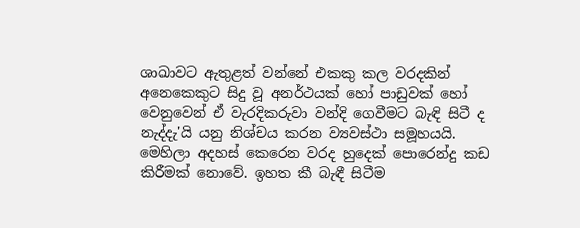ශාඛාවට ඇතුළත් වන්නේ එකකු කල වරදකින් අනෙකෙකුට සිදු වූ අනර්ථයක් හෝ පාඩුවක් හෝ වෙනුවෙන් ඒ වැරදිකරුවා වන්දි ගෙවීමට බැඳි සිටී ද නැද්දැ'යි යනු නිශ්චය කරන ව්‍යවස්ථා සමූහයයි. මෙහිලා අදහස් කෙරෙන වරද හුදෙක් පොරෙන්දු කඩ කිරීමක් නොවේ. ඉහත කී බැඳී සිටීම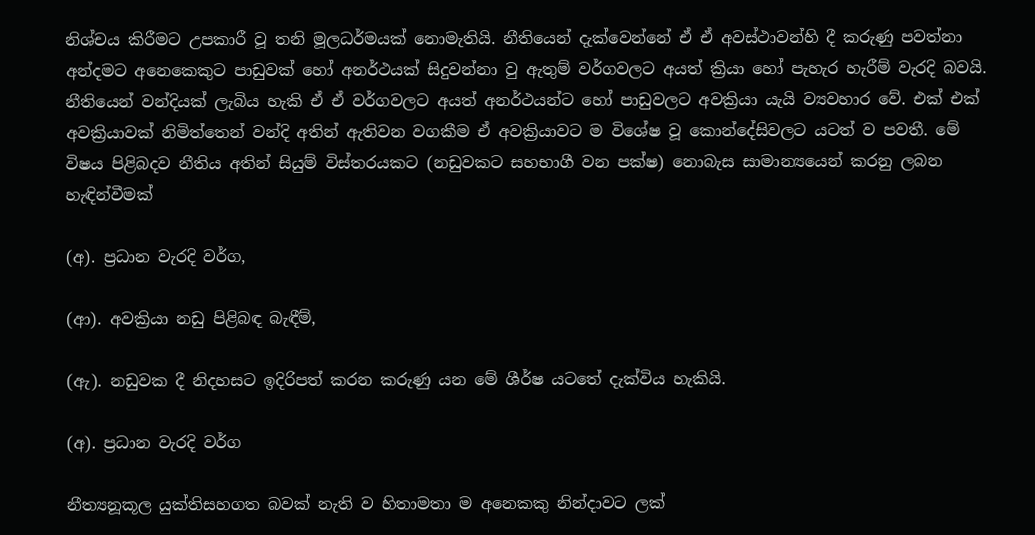නිශ්චය කිරීමට උපකාරී වූ තනි මූලධර්මයක් නොමැතියි. නීතියෙන් දැක්වෙන්නේ ඒ ඒ අවස්ථාවන්හි දී කරුණු පවත්නා අන්දමට අනෙකෙකුට පාඩුවක් හෝ අනර්ථයක් සිදුවන්නා වු ඇතුම් වර්ගවලට අයත් ක්‍රියා හෝ පැහැර හැරීම් වැරදි බවයි. නීතියෙන් වන්දියක් ලැබිය හැකි ඒ ඒ වර්ගවලට අයත් අනර්ථයන්ට ‌හෝ පාඩුවලට අවක්‍රියා යැයි ව්‍යවහාර වේ. එක් එක් අවක්‍රියාවක් නිමිත්තෙන් වන්දි අතින් ඇතිවන වගකීම ඒ අවක්‍රියාවට ම විශේෂ වූ කොන්දේසිවලට යටත් ව පවතී. මේ විෂය පිළිබදව නීතිය අතින් සියුම් විස්තරයකට (නඩුවකට සහභාගී වන පක්ෂ) නොබැස සාමාන්‍යයෙන් කරනු ලබන හැඳින්වීමක්

(අ). ප්‍රධාන වැරදි වර්ග,

(ආ). අවක්‍රියා නඩු පිළිබඳ බැඳීම්,

(ඇ). නඩුවක දී නිදහසට ඉදිරිපත් කරන කරුණු යන මේ ශීර්ෂ යටතේ දැක්විය හැකියි.

(අ). ප්‍රධාන වැරදි වර්ග

නීත්‍යනූකූල යුක්තිසහගත බවක් නැති ව හිතාමතා ම අනෙකකු නින්දාවට ලක්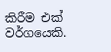කිරීම එක් වර්ගයෙකි.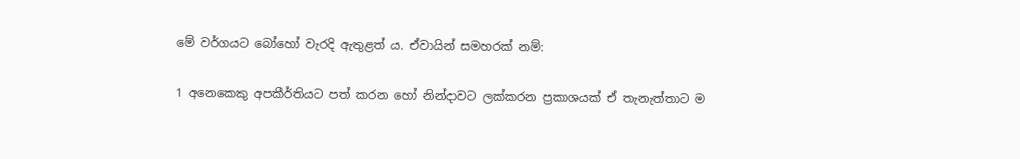මේ වර්ගයට බෝහෝ වැරදි ඇතුළත් ය. ඒවායින් සමහරක් නම්:

1 අනෙකෙකු අපකීර්තියට පත් කරන හෝ නින්දාවට ලක්කරන ප්‍රකාශයක් ඒ තැනැත්තාට ම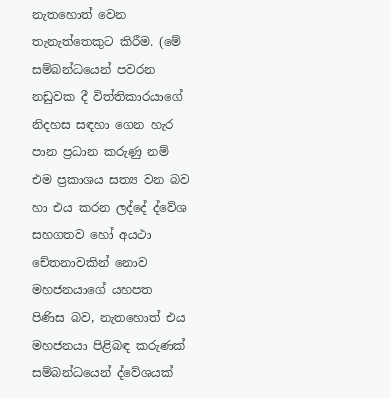නැතහොත් වෙන තැනැත්තෙකුට කිරීම. (මේ සම්බන්ධයෙන් පවරන නඩුවක දී විත්තිකාරයාගේ නිදහස සඳහා ගෙන හැර පාන ප්‍රධාන කරුණු නම් එම ප්‍රකාශය සත්‍ය වන බව හා එය කරන ලද්දේ ද්වේශ සහගතව හෝ අයථා චේතනාවකින් නොව මහජනයාගේ යහපත පිණිස බව, නැතහොත් එය මහජනයා පිළිබඳ කරුණක් සම්බන්ධයෙන් ද්වේශයක්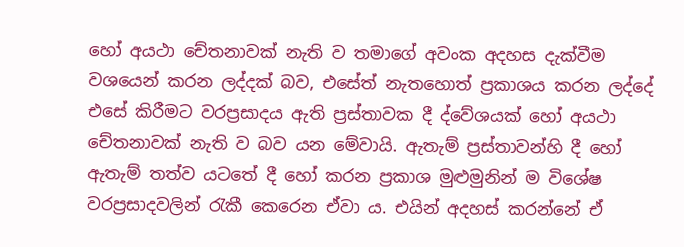හෝ අයථා චේතනාවක් නැති ව තමාගේ අවංක අදහස දැක්වීම වශයෙන් කරන ලද්දක් බව, එසේත් නැතහොත් ප්‍රකාශය කරන ලද්දේ එසේ කිරීමට වරප්‍රසාදය ඇති ප්‍රස්තාවක දී ද්වේශයක් හෝ අයථා චේතනාවක් නැති ව බව යන මේවායි. ඇතැම් ප්‍රස්තාවන්හි දී හෝ ඇතැම් තත්ව යටතේ දී හෝ කරන ප්‍රකාශ මුළුමුනින් ම විශේෂ වරප්‍රසාදවලින් රැකී කෙරෙන ඒවා ය. එයින් අදහස් කරන්නේ ඒ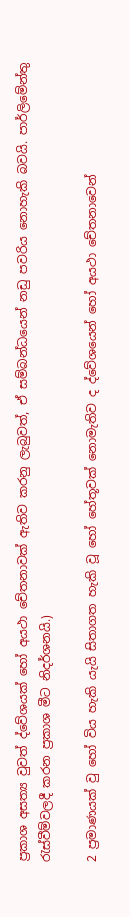ප්‍රකාශ අසත්‍ය වුවත් ද්වේශයක් හෝ අයථා චේතනාවක් ඇතිව කරනු ලැබුවත්, ඒ සම්බන්ධයෙන් නඩු පවරිය නොහැකි බවයි. පාර්ලිමේන්තු රැස්වීම්වලදී කරන ප්‍රකාශ මීට නිදර්ශනයි.)

2 ප්‍රමාණයක් වු හෝ විය හැකි යැයි සිතාගත හැකි වූ හෝ හේතූවක් නොමැතිව ද ද්වේශයෙන් හෝ අයථා චේතනාවෙන්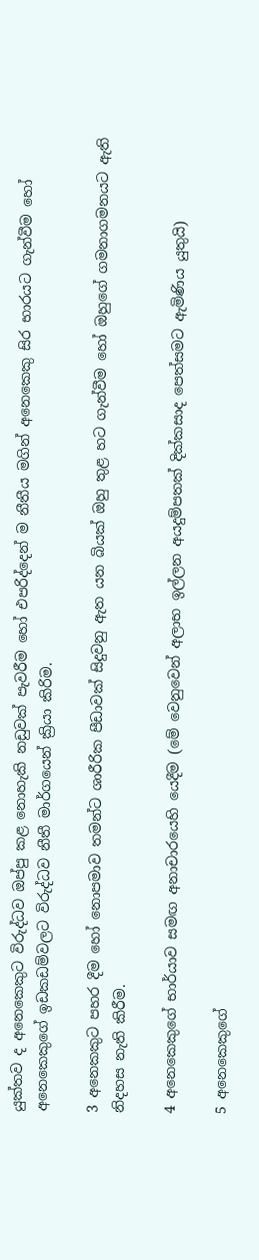යුක්තව ද අනෙකෙකුට විරුද්ධව ඔප්පු කළ නොහැකි නඩුවක් පැවරීම හෝ එපරිද්දෙන් ම නීතීය මගින් අනෙකෙකු සිර භාරයට ගැන්වීම හෝ අනෙකෙකුගේ ඉඩකඩම්වලට විරුද්ධව නීතී මාර්ගයෙන් ක්‍රියා කිරිම.

3 අනෙකකුට පහර දීම හෝ නොපමාව තමන්ට ශාරීරික පීඩාවක් සිදුවනු ඇත යන බියක් ඔහු තුළ හට ගැන්වීම හෝ ඔහුගේ ගමනාගමනයට ඇති නිදහස නැති කිරීම.

4 අනෙකෙකුගේ භාර්යාව සමඟ අනාචාරයෙහි යෙදීම (මේ වෙනුවෙන් අලාභ ඉල්ලන අයදුම්පතක් දික්කසාද පෙත්සමට ඇමිණිය යුතුයි)

5 අනෙකෙකුගේ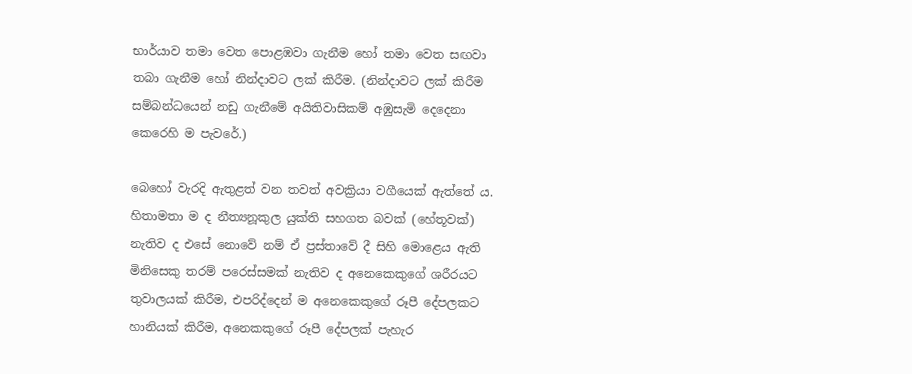භාර්යාව තමා වෙත පොළඹවා ගැනීම හෝ තමා වෙත සඟවා තබා ගැනීම හෝ නින්දාවට ලක් කිරීම. (නින්දාවට ලක් කිරීම සම්බන්ධයෙන් නඩු ගැනීමේ අයිතිවාසිකම් අඹුසැමි දෙදෙනා කෙරෙහි ම පැවරේ.)

බෙහෝ වැරදි ඇතුළත් වන තවත් අවක්‍රියා වගීයෙක් ඇත්තේ ය. හිතාමතා ම ද නීත්‍යනූකුල යුක්ති සහගත බවක් (හේතූවක්) නැතිව ද එසේ නොවේ නම් ඒ ප්‍රස්තාවේ දී සිහි මොළෙය ඇති මිනිසෙකු තරම් පරෙස්සමක් නැතිව ද අනෙකෙකුගේ ශරීරයට තුවාලයක් කිරීම, එපරිද්දෙන් ම අනෙකෙකුගේ රූපී දේපලකට හානියක් කිරීම, අනෙකකුගේ රූපී දේපලක් පැහැර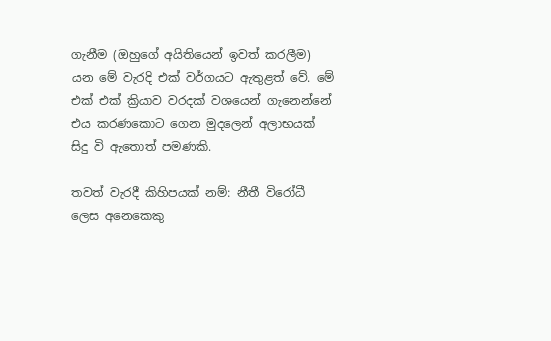ගැනීම (ඔහුගේ අයිතියෙන් ඉවත් කරලීම) යන මේ වැරදි එක් වර්ගයට ඇතුළත් වේ. මේ එක් එක් ක්‍රියාව වරදක් වශයෙන් ගැනෙන්නේ එය කරණකොට ගෙන මුදලෙන් අලාභයක් සිදු වි ඇතොත් පමණකි.

තවත් වැරදී කිහිපයක් නම්: නීතී විරෝධී ලෙස අනෙකෙකු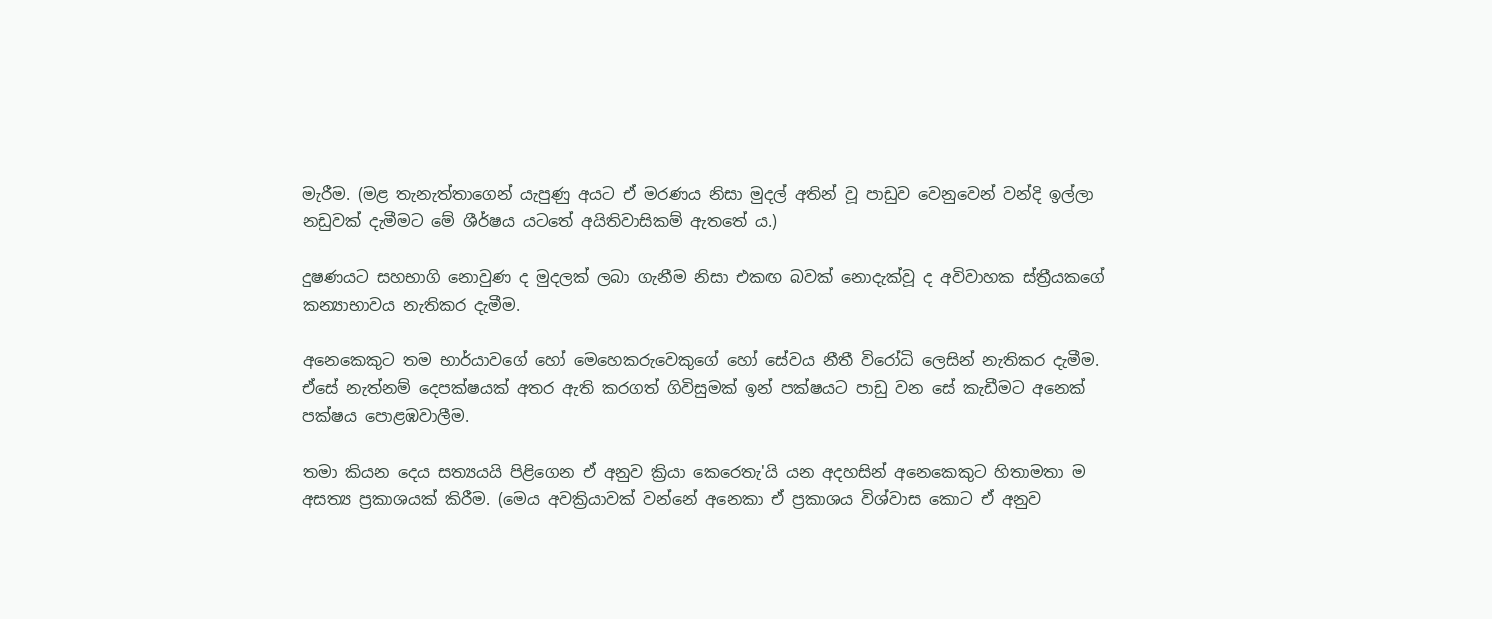මැරීම. (මළ තැනැත්තාගෙන් යැපුණු අයට ඒ මරණය නිසා මුදල් අතින් වූ පාඩුව වෙනුවෙන් වන්දි ඉල්ලා නඩුවක් දැමීමට මේ ශීර්ෂය යටතේ අයිතිවාසිකම් ඇතතේ ය.)

දුෂණයට සහභාගි නොවුණ ද මුදලක් ලබා ගැනීම නිසා එකඟ බවක් නොදැක්වූ ද අවිවාහක ස්ත්‍රීයකගේ කන්‍යාභාවය නැතිකර දැමීම.

අනෙකෙකුට තම භාර්යාවගේ හෝ මෙහෙකරුවෙකුගේ හෝ සේවය නීතී විරෝධි ලෙසින් නැතිකර දැමීම. ඒසේ නැත්නම් දෙපක්ෂයක් අතර ඇති කරගත් ගිවිසුමක් ඉන් පක්ෂයට පාඩු වන සේ කැඩීමට අනෙක් පක්ෂය පොළඹවාලීම.

තමා කියන දෙය සත්‍යයයි පිළිගෙන ඒ අනුව ක්‍රියා කෙරෙතැ'යි යන අදහසින් අනෙකෙකුට හිතාමතා ම අසත්‍ය ප්‍රකාශයක් කිරීම. (මෙය අවක්‍රියාවක් වන්නේ අනෙකා ඒ ප්‍රකාශය විශ්වාස කොට ඒ අනුව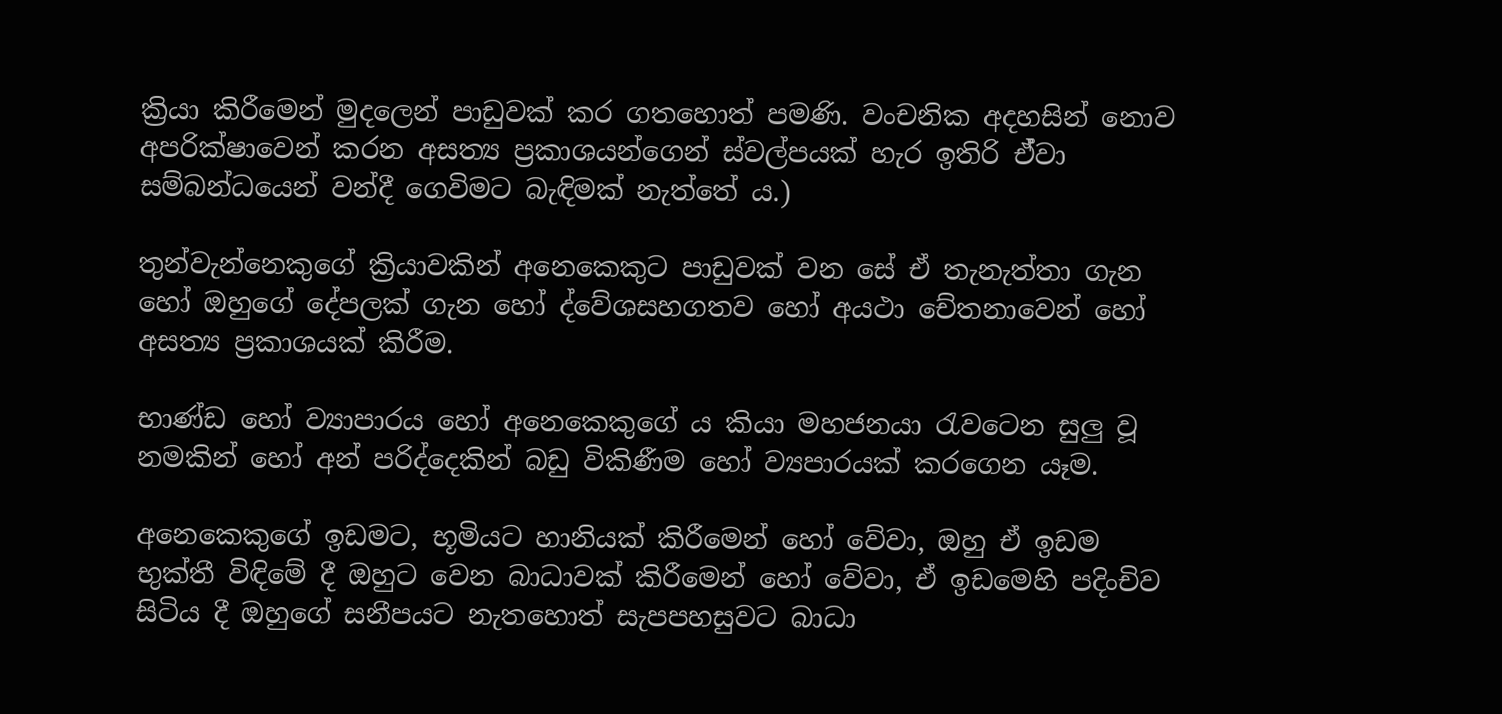ක්‍රියා කිරීමෙන් මුදලෙන් පාඩුවක් කර ගතහොත් පමණි. වංචනික අදහසින් නොව අපරික්ෂාවෙන් කරන අසත්‍ය ප්‍රකාශයන්ගෙන් ස්වල්පයක් හැර ඉතිරි ඒ්වා සම්බන්ධයෙන් වන්දී ගෙවිමට බැඳිමක් නැත්තේ ය.)

තුන්වැන්නෙකුගේ ක්‍රියාවකින් අනෙකෙකුට පාඩුවක් වන සේ ඒ තැනැත්තා ගැන හෝ ඔහුගේ දේපලක් ගැන හෝ ද්වේශසහගතව හෝ අයථා චේතනාවෙන් හෝ අසත්‍ය ප්‍රකාශයක් කිරීම.

භාණ්ඩ හෝ ව්‍යාපාරය හෝ අනෙකෙකුගේ ය කියා මහජනයා රැවටෙන සුලු වූ නමකින් හෝ අන් පරිද්දෙකින් බඩු විකිණීම හෝ ව්‍යපාරයක් කරගෙන යෑම.

අනෙකෙකුගේ ඉඩමට, භූමියට හානියක් කිරීමෙන් හෝ වේවා, ඔහු ඒ ඉඩම භුක්තී විඳිමේ දී ඔහුට වෙන බාධාවක් කිරීමෙන් හෝ වේවා, ඒ ඉඩමෙහි පදිංචිව සිටිය දී ඔහුගේ සනීපයට නැතහොත් සැපපහසුවට බාධා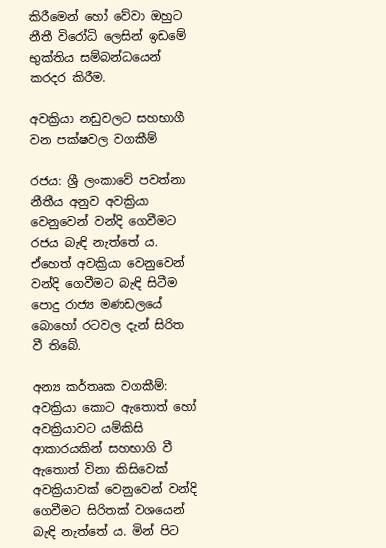කිරීමෙන් හෝ වේවා ඔහුට නීතී විරෝධි ලෙසින් ඉඩමේ භුක්තිය සම්බන්ධයෙන් කරදර කිරීම.

අවක්‍රියා නඩුවලට සහභාගී වන පක්ෂවල වගකීම්

රජය: ශ්‍රී ලංකාවේ පවත්නා නීතීය අනුව අවක්‍රියා වෙනුවෙන් වන්දි ගෙවීමට රජය බැඳි නැත්තේ ය. ඒහෙත් අවක්‍රියා වෙනුවෙන් වන්දි ග‍ෙවීමට බැඳි සිටීම පොදු රාජ්‍ය මණඩලයේ බොහෝ රටවල දැන් සිරිත වී තිබේ.

අන්‍ය කර්තෘක වගකීම්: අවක්‍රියා කොට ඇතොත් හෝ අවක්‍රියාවට යම්කිසි ආකාරයකින් සහභාගි වී ඇතොත් විනා කිසිවෙක් අවක්‍රියාවක් වෙනුවෙන් වන්දි ගෙවීමට සිරිතක් වශයෙන් බැඳි නැත්තේ ය. මින් පිට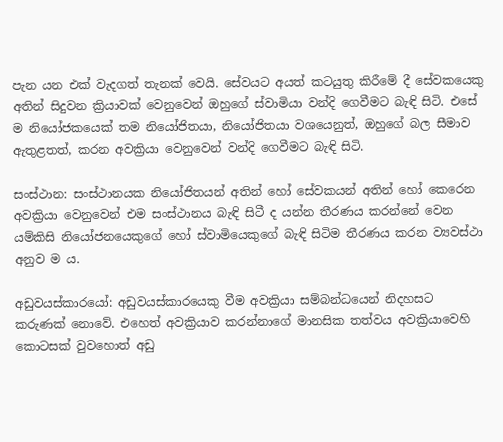පැන යන එක් වැදගත් තැනක් වෙයි. සේවයට අයත් කටයුතු කිරීමේ දී සේවකයෙකු අතින් සිදුවන ක්‍රියාවක් වෙනුවෙන් ඔහුගේ ස්වාමියා වන්දි ගෙවීමට බැඳි සිටි. එසේ ම නියෝජකයෙක් තම නියෝජිතයා, නියෝජිතයා වශයෙනුත්, ඔහුගේ බල සීමාව ඇතුළතත්, කරන අවක්‍රියා වෙනුවෙන් වන්දි ගෙවීමට බැඳි සිටි.

සංස්ථාන: සංස්ථානයක නියෝජිතයන් අතින් හෝ සේවකයන් අතින් හෝ කෙරෙන අවක්‍රියා වෙනුවෙන් එම සංස්ථානය බැඳි සිටී ද යන්න තීරණය කරන්නේ වෙන යම්කිසි නියෝජනයෙකුගේ හෝ ස්වාමියෙකුගේ බැඳි සිටිම තීරණය කරන ව්‍යවස්ථා අනුව ම ය.

අඩුවයස්කාරයෝ: අඩුවයස්කාරයෙකු වීම අවක්‍රියා සම්බන්ධයෙන් නිදහසට කරුණක් ‌නොවේ. එහෙත් අවක්‍රියාව කරන්නාගේ මානසික තත්වය අවක්‍රියාවෙහි කොටසක් වුවහොත් අඩු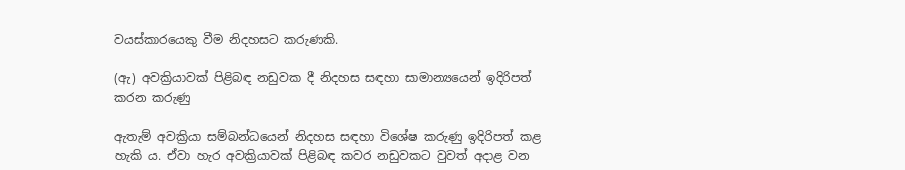වයස්කාරයෙකු වීම නිදහසට කරුණකි.

(ඇ) අවක්‍රියාවක් පිළිබඳ නඩුවක දී නිදහස සඳහා සාමාන්‍යයෙන් ඉදිරිපත් කරන කරුණු

ඇතැම් අවක්‍රියා සම්බන්ධයෙන් නිදහස සඳහා විශේෂ කරුණු ඉදිරිපත් කළ හැකි ය. ඒවා හැර අවක්‍රියාවක් පිළිබඳ කවර නඩුවකට වුවත් අදාළ වන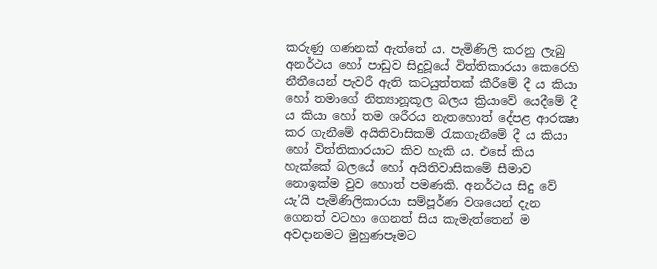කරුණු ගණනක් ඇත්තේ ය. පැමිණිලි කරනු ලැබු අනර්ථය හෝ පාඩුව සිදුවූයේ විත්තිකාරයා කෙරෙහි නීතීයෙන් පැවරී ඇති කටයුත්තක් කීරීමේ දී ය කියා හෝ තමාගේ නිත්‍යානූකූල බලය ක්‍රියාවේ යෙදීමේ දී ය කියා හෝ තම ශරීරය නැතහොත් දේපළ ආරක්‍ෂා කර ගැනීමේ අයිතිවාසිකම් රැකගැනීමේ දී ය කියා හෝ විත්තිකාරයාට කිව හැකි ය. එසේ කිය හැක්කේ බලයේ හෝ අයිතිවාසිකමේ සීමාව නොඉක්ම වුව හොත් පමණකි. අනර්ථය සිදු වේ යැ’යි පැමිණිලිකාරයා සම්පූර්ණ වශයෙන් දැන ගෙනත් වටහා ගෙනත් සිය කැමැත්තෙන් ම අවදානමට මුහුණපෑමට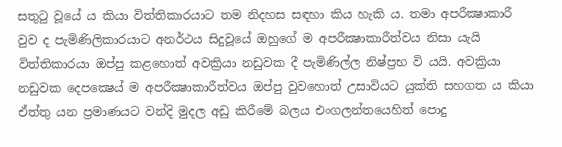සතුටු වූයේ ය කියා විත්තිකාරයාට තම නිදහස සඳහා කිය හැකි ය. තමා අපරීක්‍ෂාකාරී වුව ද පැමිණිලිකාරයාට අනර්ථය සිදුවූයේ ඔහුගේ ම අපරීක්‍ෂාකාරීත්වය නිසා යැයි විත්තිකාරයා ඔප්පු කළහොත් අවක්‍රියා නඩුවක දී පැමිණිල්ල නිෂ්ප්‍රභ වි යයි. අවක්‍රියා නඩුවක ද‍ෙපක්‍ෂෙය් ම අපරීක්‍ෂාකාරීත්වය ඔප්පු වුවහොත් උසාවියට යුක්ති සහගත ය කියා ඒත්තු යන ප්‍රමාණයට වන්දි මුදල අඩු කිරීමේ බලය එංගලන්තයෙහිත් පොදු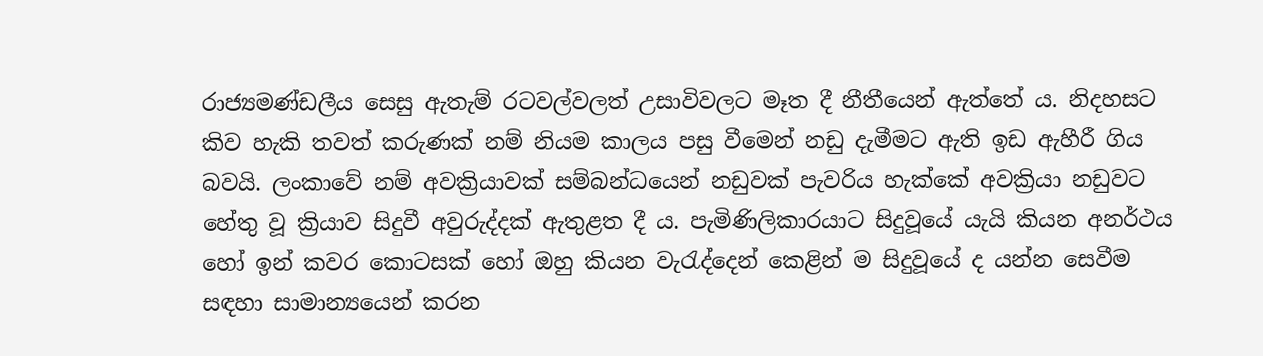රාජ්‍යමණ්ඩලීය සෙසු ඇතැම් රටවල්වලත් උසාවිවලට මෑත දී නීතීයෙන් ඇත්තේ ය. නිදහසට කිව හැකි තවත් කරුණක් නම් නියම කාලය පසු වීමෙන් නඩු දැමීමට ඇති ඉඩ ඇහීරී ගිය බවයි. ලංකාවේ නම් අවක්‍රියාවක් සම්බන්ධයෙන් නඩුවක් පැවරිය හැක්කේ අවක්‍රියා නඩුවට හේතු වූ ක්‍රියාව සිදුවී අවුරුද්දක් ඇතුළත දී ය. පැමිණිලිකාරයාට සිදුවූයේ යැයි කියන අනර්ථය හෝ ඉන් කවර කොටසක් හෝ ඔහු කියන වැරැද්දෙන් කෙළින් ම සිදුවූයේ ද යන්න සෙවීම සඳහා සාමාන්‍යයෙන් කරන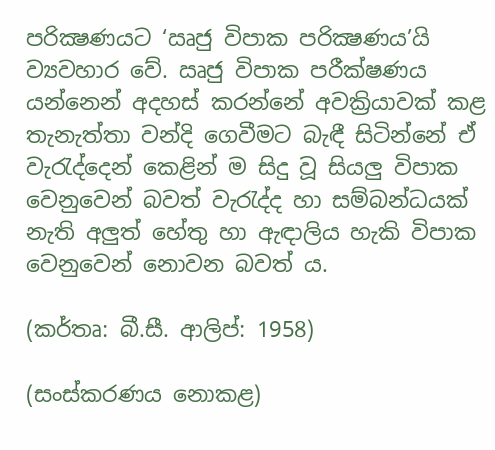පරික්‍ෂණයට ‘ඍජු විපාක පරික්‍ෂණය’යි ව්‍යවහාර වේ. ඍජු විපාක පරීක්ෂණය යන්නෙන් අදහස් කරන්නේ අවක්‍රියාවක් කළ තැනැත්තා වන්දි ගෙවීමට බැඳී සිටින්නේ ඒ වැරැද්දෙන් කෙළින් ම සිදු වූ සියලු විපාක වෙනුවෙන් බවත් වැරැද්ද හා සම්බන්ධයක් නැති අලුත් හේතු හා ඇඳාලිය හැකි විපාක වෙනුවෙන් නොවන බවත් ය.

(කර්තෘ: බී.සී. ආලිප්: 1958)

(සංස්කරණය නොකළ)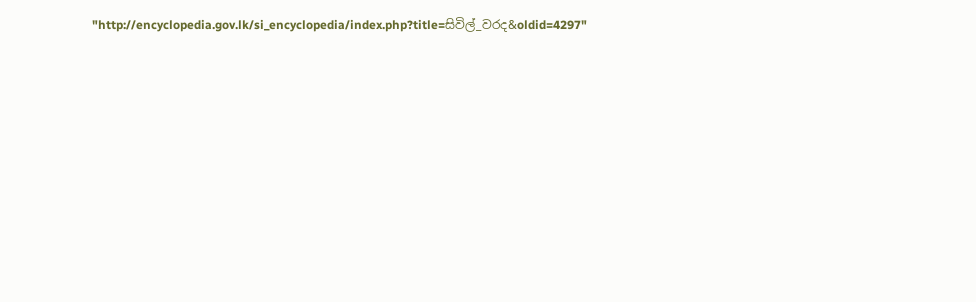"http://encyclopedia.gov.lk/si_encyclopedia/index.php?title=සිවිල්_වරද&oldid=4297"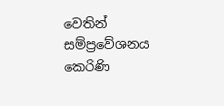වෙතින් සම්ප්‍රවේශනය කෙරිණි